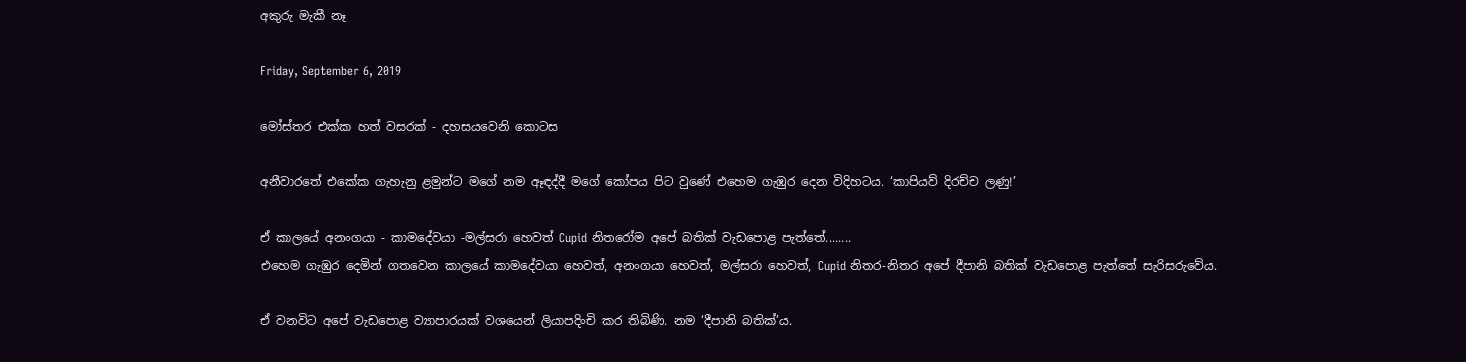අකුරු මැකී නෑ

Friday, September 6, 2019

මෝස්‌තර එක්ක හත් වසරක් - දහසයවෙනි කොටස

අනීවාරතේ එකේක ගැහැනු ළමුන්ට මගේ නම ඈඳද්දී මගේ කෝපය පිට වුණේ එහෙම ගැඹුර දෙන විදිහටය. ‘කාපියව් දිරච්ච ලණු!’

ඒ කාලයේ අනංගයා - කාමදේවයා -මල්සරා හෙවත් Cupid නිතරෝම අපේ බතික් වැඩපොළ පැත්තේ........
එහෙම ගැඹුර දෙමින් ගතවෙන කාලයේ කාමදේවයා හෙවත්, අනංගයා හෙවත්, මල්සරා හෙවත්, Cupid නිතර-නිතර අපේ දීපානි බතික් වැඩපොළ පැත්තේ සැරිසරුවේය.

ඒ වනවිට අපේ වැඩපොළ ව්‍යාපාරයක් වශයෙන් ලියාපදිංචි කර තිබිණි. නම ‘දීපානි බතික්’ය.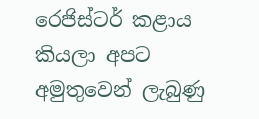රෙජිස්ටර් කළාය කියලා අපට අමුතුවෙන් ලැබුණු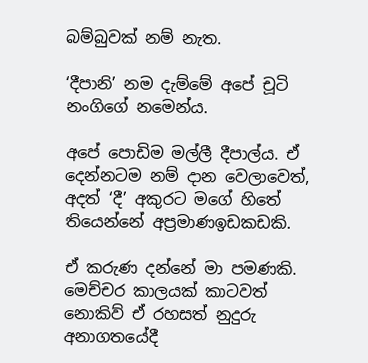බම්බුවක් නම් නැත.

‘දීපානි’ නම දැම්මේ අපේ චූටි නංගිගේ නමෙන්ය.

අපේ පොඩිම මල්ලී දීපාල්ය. ඒ දෙන්නටම නම් දාන වෙලාවෙත්, අදත් ‘දී’ අකුරට මගේ හිතේ තියෙන්නේ අප්‍රමාණඉඩකඩකි.

ඒ කරුණ දන්නේ මා පමණකි. මෙච්චර කාලයක් කාටවත් නොකිව් ඒ රහසත් නුදුරු අනාගතයේදී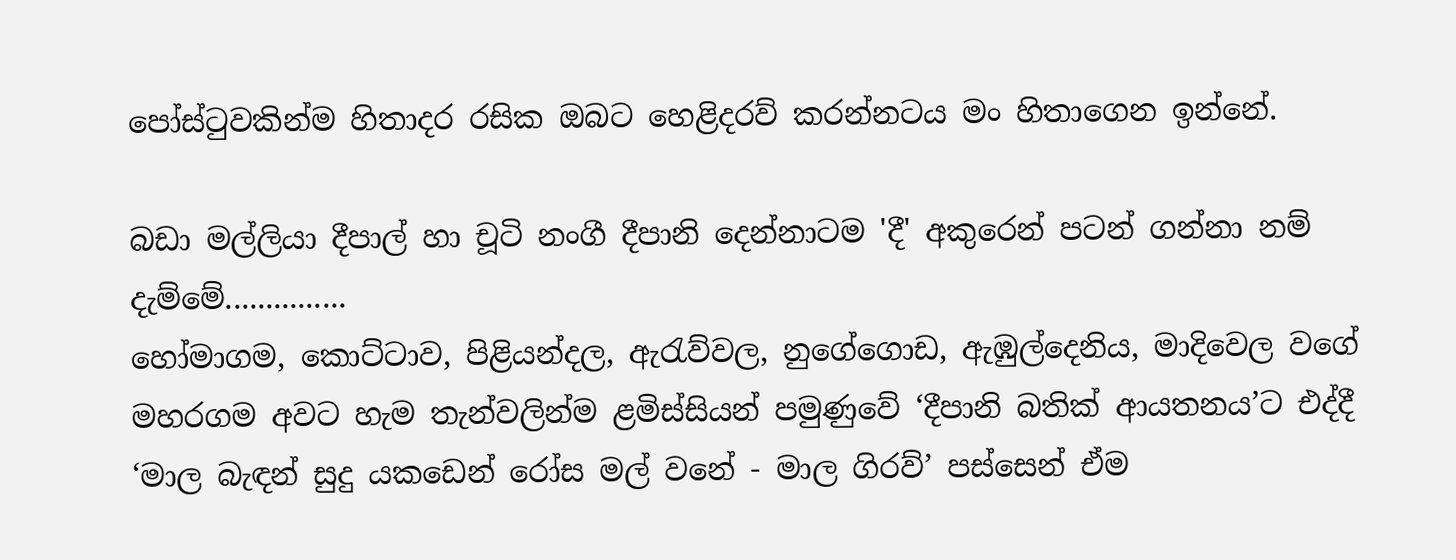පෝස්ටුවකින්ම හිතාදර රසික ඔබට හෙළිදරව් කරන්නටය මං හිතාගෙන ඉන්නේ.

බඩා මල්ලියා දීපාල් හා චූටි නංගී දීපානි දෙන්නාටම 'දී' අකුරෙන් පටන් ගන්නා නම් දැම්මේ...............
හෝමාගම, කොට්ටාව, පිළියන්දල, ඇරැව්වල, නුගේගොඩ, ඇඹුල්දෙනිය, මාදිවෙල වගේ මහරගම අවට හැම තැන්වලින්ම ළමිස්සියන් පමුණුවේ ‘දීපානි බතික් ආයතනය’ට එද්දී  ‘මාල බැඳන් සුදු යකඩෙන් රෝස මල් වනේ - මාල ගිරව්’ පස්සෙන් ඒම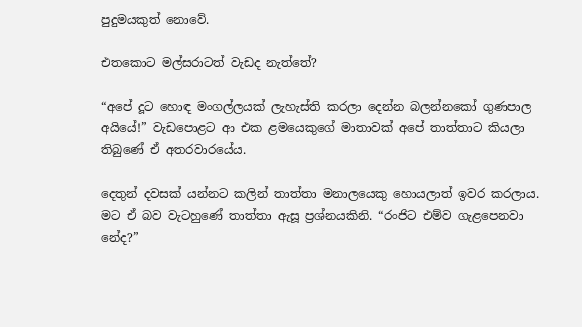පුදුමයකුත් නොවේ.

එතකොට මල්සරාටත් වැඩද නැත්තේ?

“අපේ දූට හොඳ මංගල්ලයක් ලැහැස්ති කරලා දෙන්න බලන්නකෝ ගුණපාල අයියේ!” වැඩපොළට ආ එක ළමයෙකුගේ මාතාවක් අපේ තාත්තාට කියලා තිබුණේ ඒ අතරවාරයේය.

දෙතුන් දවසක් යන්නට කලින් තාත්තා මනාලයෙකු හොයලාත් ඉවර කරලාය.
මට ඒ බව වැටහුණේ තාත්තා ඇසූ ප්‍රශ්නයකිනි. “රංජිට එම්ව ගැළපෙනවා නේද?”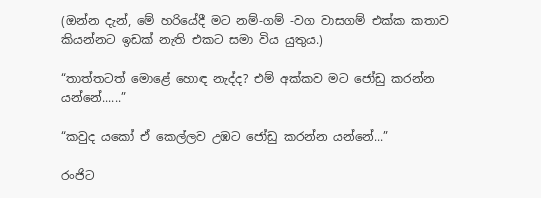(ඔන්න දැන්, මේ හරියේදී මට නම්-ගම් -වග වාසගම් එක්ක කතාව කියන්නට ඉඩක් නැති එකට සමා විය යුතුය.)

“තාත්තටත් මොළේ හොඳ නැද්ද? එම් අක්කව මට ජෝඩු කරන්න යන්නේ......”

“කවුද යකෝ ඒ කෙල්ලව උඹට ජෝඩු කරන්න යන්නේ...”

රංජිට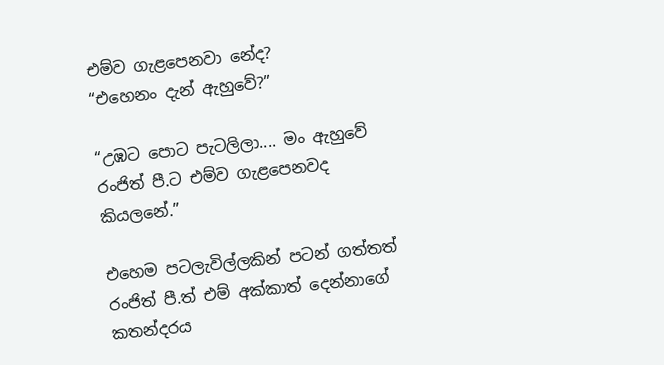එම්ව ගැළපෙනවා නේද?
“එහෙනං දැන් ඇහුවේ?”

“උඹට පොට පැටලිලා.... මං ඇහුවේ රංජිත් පී.ට එම්ව ගැළපෙනවද කියලනේ.”

එහෙම පටලැවිල්ලකින් පටන් ගත්තත් රංජිත් පී.ත් එම් අක්කාත් දෙන්නාගේ කතන්දරය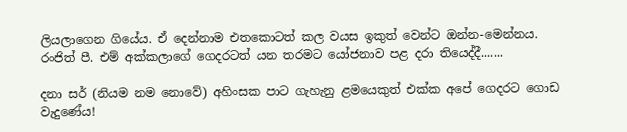ලියලාගෙන ගියේය. ඒ දෙන්නාම එතකොටත් කල වයස ඉකුත් වෙන්ට ඔන්න-මෙන්නය. රංජිත් පී. එම් අක්කලාගේ ගෙදරටත් යන තරමට යෝජනාව පළ දරා තියෙද්දී.......

දනා සර් (නියම නම නොවේ) අහිංසක පාට ගැහැනු ළමයෙකුත් එක්ක අපේ ගෙදරට ගොඩ වැදුණේය!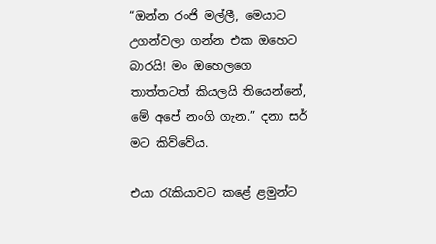“ඔන්න රංජි මල්ලී, මෙයාට උගන්වලා ගන්න එක ඔහෙට බාරයි! මං ඔහෙලගෙ තාත්තටත් කියලයි තියෙන්නේ, මේ අපේ නංගි ගැන.” දනා සර් මට කිව්වේය.

එයා රැකියාවට කළේ ළමුන්ට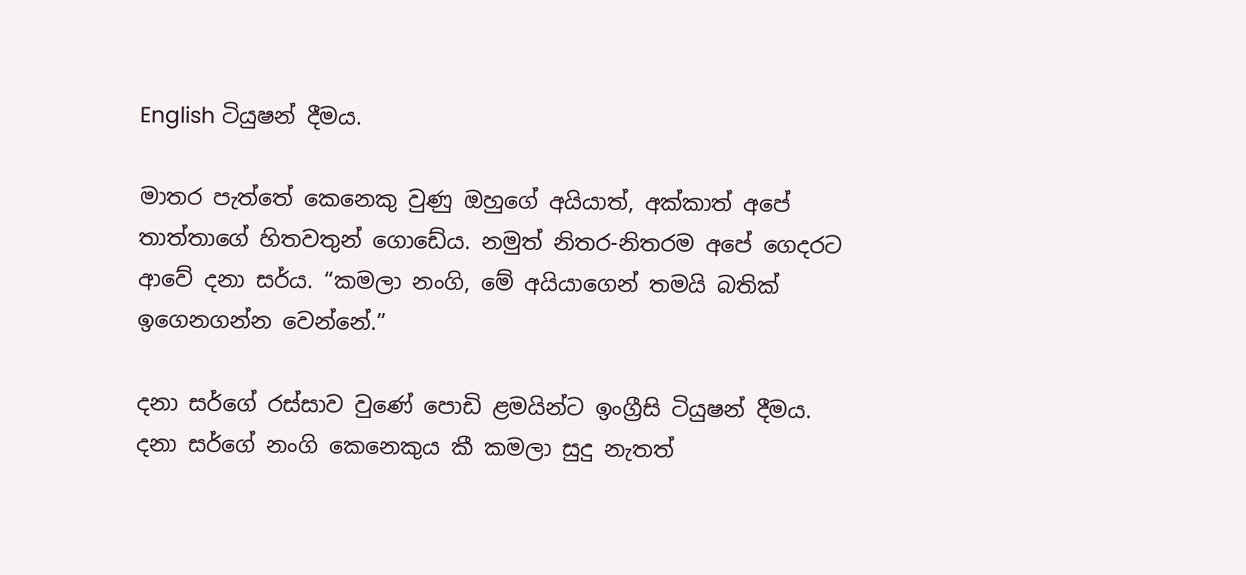English ටියුෂන් දීමය.

මාතර පැත්තේ කෙනෙකු වුණු ඔහුගේ අයියාත්, අක්කාත් අපේ තාත්තාගේ හිතවතුන් ගොඩේය. නමුත් නිතර-නිතරම අපේ ගෙදරට ආවේ දනා සර්ය. “කමලා නංගි, මේ අයියාගෙන් තමයි බතික් ඉගෙනගන්න වෙන්නේ.”

දනා සර්ගේ රස්සාව වුණේ පොඩි ළමයින්ට ඉංග්‍රීසි ටියුෂන් දීමය.
දනා සර්ගේ නංගි කෙනෙකුය කී කමලා සුදු නැතත්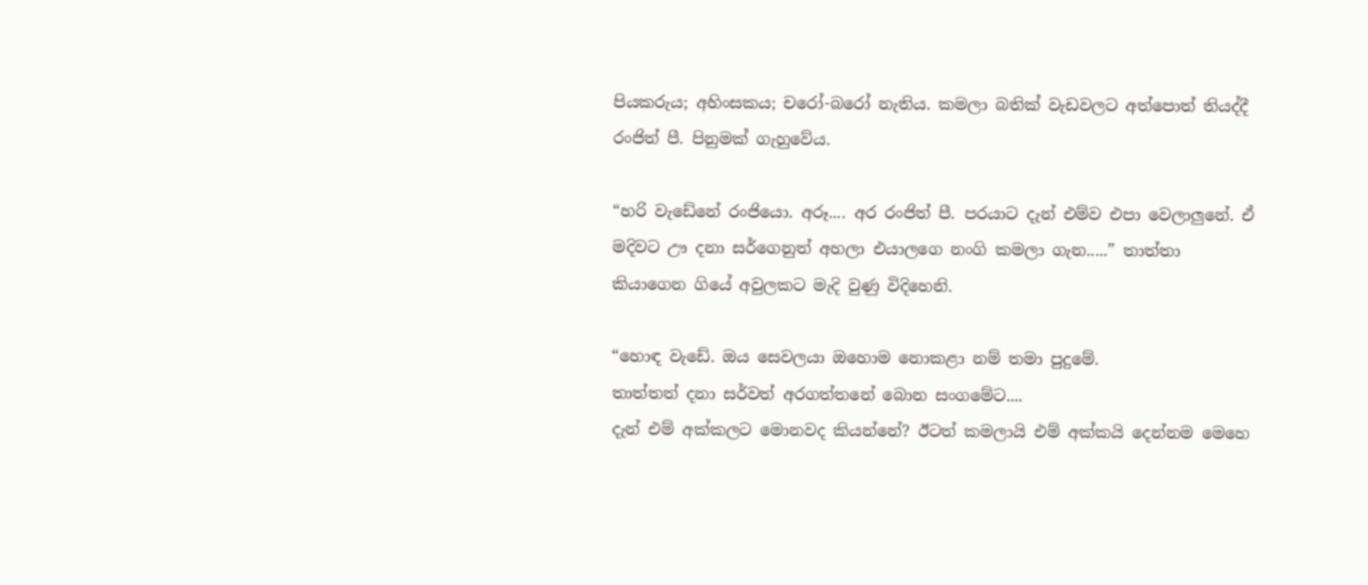පියකරුය; අහිංසකය; චරෝ-බරෝ නැතිය. කමලා බතික් වැඩවලට අත්පොත් තියද්දී රංජිත් පී. පිනුමක් ගැහුවේය.

“හරි වැඩේනේ රංජියො. අරූ.... අර රංජිත් පී. පරයාට දැන් එම්ව එපා වෙලාලුනේ. ඒ මදිවට ඌ දනා සර්ගෙනුත් අහලා එයාලගෙ නංගි කමලා ගැන.....” තාත්තා කියාගෙන ගියේ අවුලකට මැදි වුණු විදිහෙනි.

“හොඳ වැඩේ. ඔය සෙවලයා ඔහොම නොකළා නම් තමා පුදුමේ.
තාත්තත් දනා සර්වත් අරගත්තනේ බොන සංගමේට....
දැන් එම් අක්කලට මොනවද කියන්නේ? ඊටත් කමලායි එම් අක්කයි දෙන්නම මෙහෙ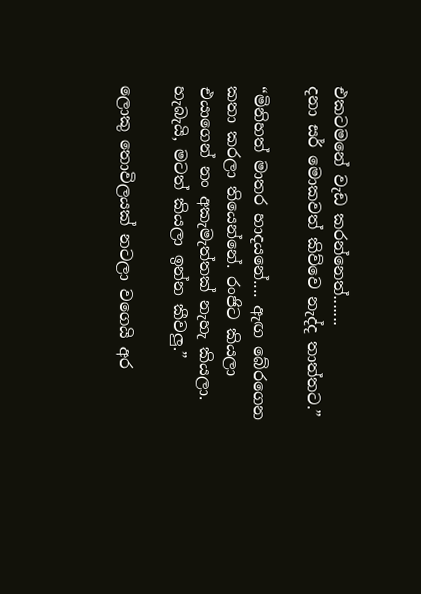එකටමනේ වැඩ කරන්නෙත්.......
දනා සර් මොකවත් කිව්වෙ නැද්ද තාත්තට.”

“මිනිහත් මාතර හාදයනේ.... ඇඟ බේරගෙන කතා කරලා තියෙන්නේ. රංජිට කියලා එයාගෙන් නං අකැමැත්තක් නැහැ කියලා. හැබැයි, මටත් කියලා ඉන්න කීවලු.”

ලොකු තොවිලයක් නටලා වගෙයි අර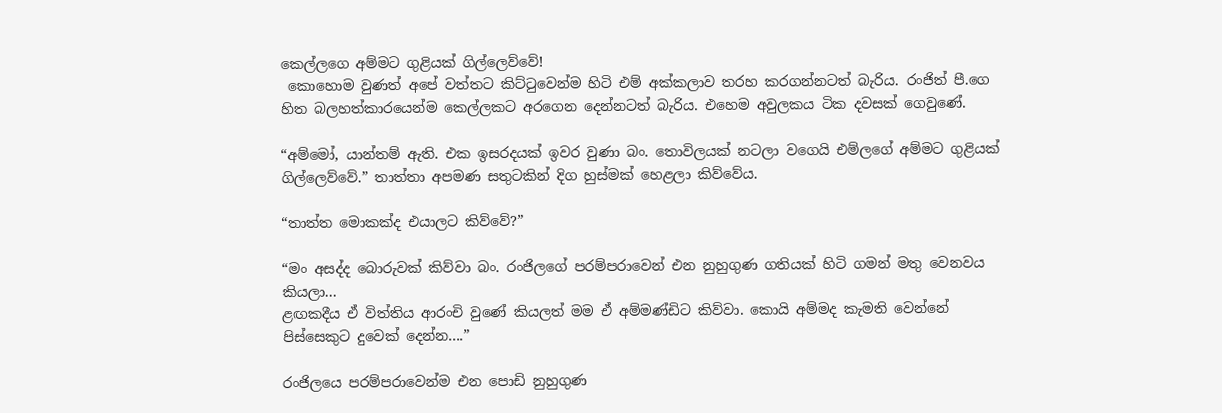කෙල්ලගෙ අම්මට ගුළියක් ගිල්ලෙව්වේ!
 කොහොම වුණත් අපේ වත්තට කිට්ටුවෙන්ම හිටි එම් අක්කලාව තරහ කරගන්නටත් බැරිය. රංජිත් පී.ගෙ හිත බලහත්කාරයෙන්ම කෙල්ලකට අරගෙන දෙන්නටත් බැරිය. එහෙම අවුලකය ටික දවසක් ගෙවුණේ.

“අම්මෝ, යාන්තම් ඇති. එක ඉසරදයක් ඉවර වුණා බං. තොවිලයක් නටලා වගෙයි එම්ලගේ අම්මට ගුළියක් ගිල්ලෙව්වේ.” තාත්තා අපමණ සතුටකින් දිග හුස්මක් හෙළලා කිව්වේය.

“තාත්ත මොකක්ද එයාලට කිව්වේ?”

“මං අසද්ද බොරුවක් කිව්වා බං. රංජිලගේ පරම්පරාවෙන් එන නුහුගුණ ගතියක් හිටි ගමන් මතු වෙනවය කියලා...
ළඟකදීය ඒ විත්තිය ආරංචි වුණේ කියලත් මම ඒ අම්මණ්ඩිට කිව්වා. කොයි අම්මද කැමති වෙන්නේ පිස්සෙකුට දුවෙක් දෙන්න....”

රංජිලයෙ පරම්පරාවෙන්ම එන පොඩි නුහුගුණ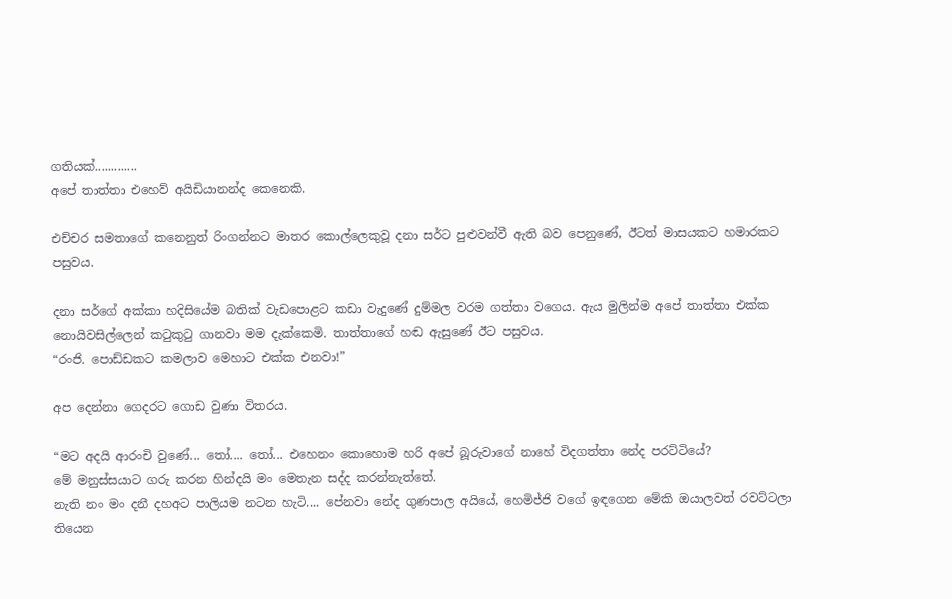ගතියක්.............
අපේ තාත්තා එහෙව් අයිඩියානන්ද කෙනෙකි.

එච්චර සමතාගේ කනෙනුත් රිංගන්නට මාතර කොල්ලෙකුවූ දනා සර්ට පුළුවන්වී ඇති බව පෙනුණේ, ඊටත් මාසයකට හමාරකට පසුවය.

දනා සර්ගේ අක්කා හදිසියේම බතික් වැඩපොළට කඩා වැදුණේ දුම්මල වරම ගත්තා වගෙය. ඇය මුලින්ම අපේ තාත්තා එක්ක නොයිවසිල්ලෙන් කටුකුටු ගානවා මම දැක්කෙමි. තාත්තාගේ හඬ ඇසුණේ ඊට පසුවය.
“රංජි. පොඩ්ඩකට කමලාව මෙහාට එක්ක එනවා!”

අප දෙන්නා ගෙදරට ගොඩ වුණා විතරය.

“මට අදයි ආරංචි වුණේ... තෝ.... තෝ... එහෙනං කොහොම හරි අපේ බූරුවාගේ නාහේ විදගත්තා නේද පරට්ටියේ?
මේ මනුස්සයාට ගරු කරන හින්දයි මං මෙතැන සද්ද කරන්නැත්තේ.
නැති නං මං දනී දහඅට පාලියම නටන හැටි.... පේනවා නේද ගුණපාල අයියේ, හෙමිජ්ජි වගේ ඉඳගෙන මේකි ඔයාලවත් රවට්ටලා තියෙන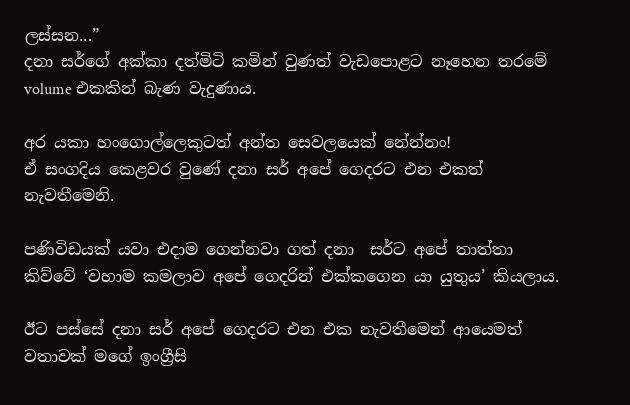ලස්සන...”
දනා සර්ගේ අක්කා දත්මිටි කමින් වුණත් වැඩපොළට නෑහෙන තරමේ volume එකකින් බැණ වැදුණාය.

අර යකා හංගොල්ලෙකුටත් අන්ත සෙවලයෙක් නේන්නං!
ඒ සංගදිය කෙළවර වුණේ දනා සර් අපේ ගෙදරට එන එකත් නැවතීමෙනි.

පණිවිඩයක් යවා එදාම ගෙන්නවා ගත් දනා  සර්ට අපේ තාත්තා කිව්වේ ‘වහාම කමලාව අපේ ගෙදරින් එක්කගෙන යා යුතුය’ කියලාය.

ඊට පස්සේ දනා සර් අපේ ගෙදරට එන එක නැවතීමෙන් ආයෙමත් වතාවක් මගේ ඉංග්‍රීසි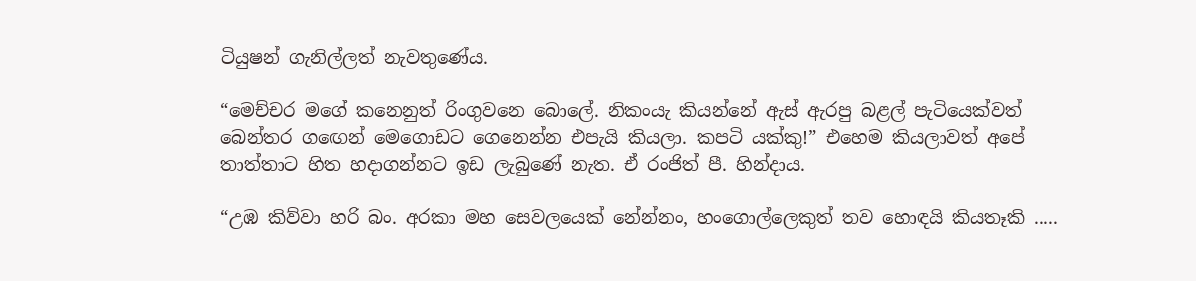ටියුෂන් ගැනිල්ලත් නැවතුණේය.

“මෙච්චර මගේ කනෙනුත් රිංගුවනෙ බොලේ. නිකංයැ කියන්නේ ඇස් ඇරපු බළල් පැටියෙක්වත් බෙන්තර ගඟෙන් මෙගොඩට ගෙනෙන්න එපැයි කියලා. කපටි යක්කු!” එහෙම කියලාවත් අපේ තාත්තාට හිත හදාගන්නට ඉඩ ලැබුණේ නැත. ඒ රංජිත් පී. හින්දාය.

“උඹ කිව්වා හරි බං. අරකා මහ සෙවලයෙක් නේන්නං, හංගොල්ලෙකුත් තව හොඳයි කියතෑකි .....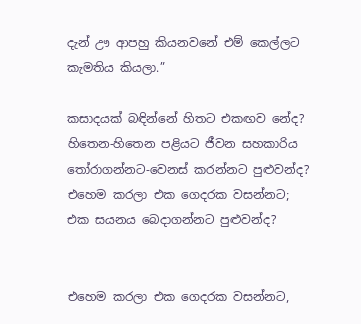දැන් ඌ ආපහු කියනවනේ එම් කෙල්ලට කැමතිය කියලා.”

කසාදයක් බඳින්නේ හිතට එකඟව නේද? හිතෙන-හිතෙන පළියට ජීවන සහකාරිය තෝරාගන්නට-වෙනස් කරන්නට පුළුවන්ද?
එහෙම කරලා එක ගෙදරක වසන්නට; එක සයනය බෙදාගන්නට පුළුවන්ද?


එහෙම කරලා එක ගෙදරක වසන්නට,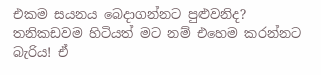එකම සයනය බෙදාගන්නට පුළුවනිද?
තනිකඩවම හිටියත් මට නම් එහෙම කරන්නට බැරිය! ඒ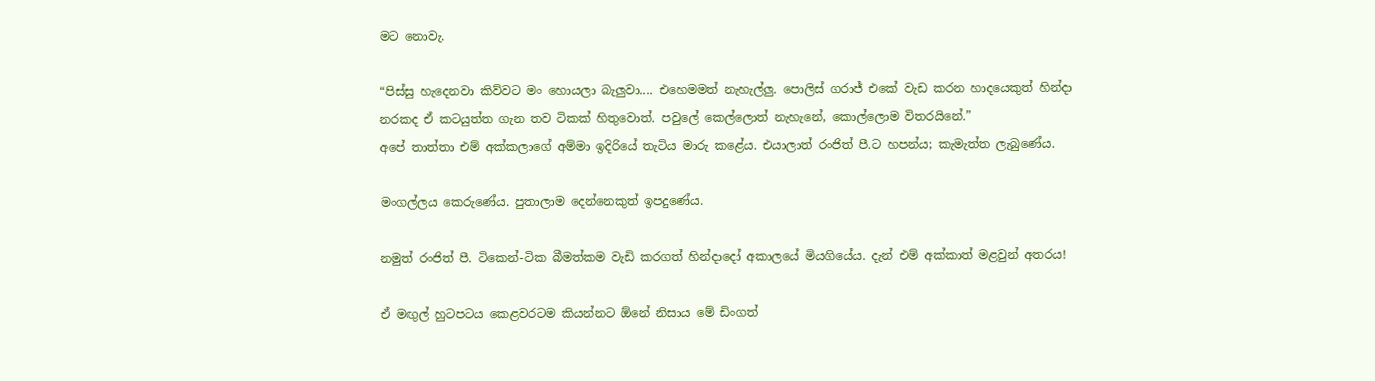මට නොවැ.

“පිස්සු හැදෙනවා කිව්වට මං හොයලා බැලුවා.... එහෙමමත් නැහැල්ලු. පොලිස් ගරාජ් එකේ වැඩ කරන හාදයෙකුත් හින්දා නරකද ඒ කටයුත්ත ගැන තව ටිකක් හිතුවොත්. පවුලේ කෙල්ලොත් නැහැනේ, කොල්ලොම විතරයිනේ.”
අපේ තාත්තා එම් අක්කලාගේ අම්මා ඉදිරියේ තැටිය මාරු කළේය. එයාලාත් රංජිත් පී.ට හපන්ය; කැමැත්ත ලැබුණේය.

මංගල්ලය කෙරුණේය. පුතාලාම දෙන්නෙකුත් ඉපදුණේය.

නමුත් රංජිත් පී. ටිකෙන්-ටික බීමත්කම වැඩි කරගත් හින්දාදෝ අකාලයේ මියගියේය. දැන් එම් අක්කාත් මළවුන් අතරය!

ඒ මඟුල් හුටපටය කෙළවරටම කියන්නට ඕනේ නිසාය මේ ඩිංගත්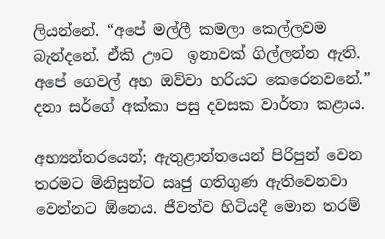ලියන්නේ. “අපේ මල්ලී කමලා කෙල්ලවම බැන්දනේ. ඒකි ඌට  ඉනාවක් ගිල්ලන්න ඇති. අපේ ගෙවල් අහ ඔව්වා හරියට කෙරෙනවනේ.” දනා සර්ගේ අක්කා පසු දවසක වාර්තා කළාය.

අභ්‍යන්තරයෙන්; ඇතුළාන්තයෙන් පිරිපුන් වෙන තරමට මිනිසුන්ට ඍජු ගතිගුණ ඇතිවෙනවා වෙන්නට ඕනෙය. ජීවත්ව හිටියදී මොන තරම්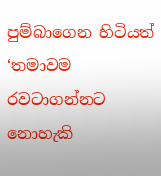පුම්බාගෙන හිටියත් ‘තමාවම රවටාගන්නට නොහැකි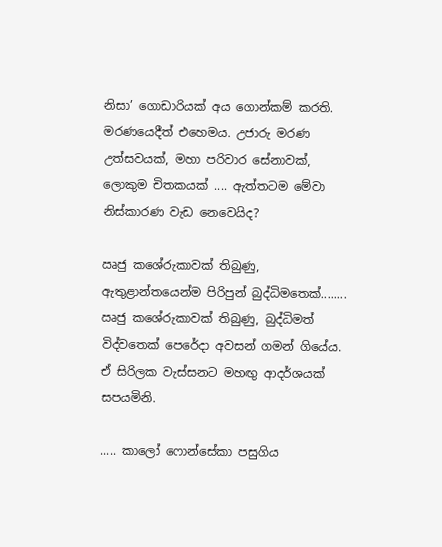නිසා’ ගොඩාරියක් අය ගොන්කම් කරති.
මරණයෙදීත් එහෙමය. උජාරු මරණ උත්සවයක්, මහා පරිවාර සේනාවක්, ලොකුම චිතකයක් .... ඇත්තටම මේවා නිස්කාරණ වැඩ නෙවෙයිද?

ඍජු කශේරුකාවක් තිබුණු, ඇතුළාන්තයෙන්ම පිරිපුන් බුද්ධිමතෙක්........
ඍජු කශේරුකාවක් තිබුණු, බුද්ධිමත් විද්වතෙක් පෙරේදා අවසන් ගමන් ගියේය. ඒ සිරිලක වැස්සනට මහඟු ආදර්ශයක් සපයමිනි.

..... කාලෝ ෆොන්සේකා පසුගිය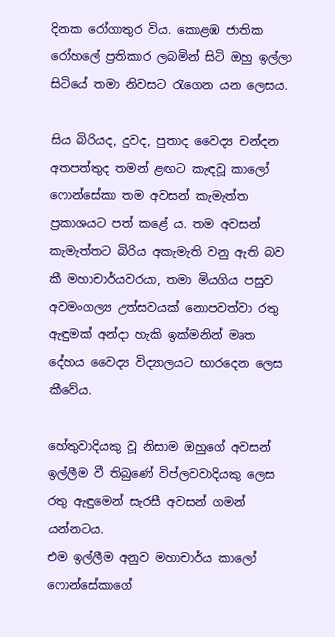දිනක රෝගාතුර විය. කොළඹ ජාතික රෝහලේ ප්‍රතිකාර ලබමින් සිටි ඔහු ඉල්ලා සිටියේ තමා නිවසට රැගෙන යන ලෙසය.

සිය බිරියද, දුවද, පුතාද වෛද්‍ය චන්දන අතපත්තුද තමන් ළඟට කැඳවූ කාලෝ ෆොන්සේකා තම අවසන් කැමැත්ත ප්‍රකාශයට පත් කළේ ය. තම අවසන් කැමැත්තට බිරිය අකැමැති වනු ඇති බව කී මහාචාර්යවරයා, තමා මියගිය පසුව අවමංගල්‍ය උත්සවයක් නොපවත්වා රතු ඇඳුමක් අන්දා හැකි ඉක්මනින් මෘත දේහය වෛද්‍ය විද්‍යාලයට භාරදෙන ලෙස කීවේය.

හේතුවාදියකු වූ නිසාම ඔහුගේ අවසන් ඉල්ලීම වී තිබුණේ විප්ලවවාදියකු ලෙස රතු ඇඳුමෙන් සැරසී අවසන් ගමන් යන්නටය.
එම ඉල්ලීම අනුව මහාචාර්ය කාලෝ ෆොන්සේකාගේ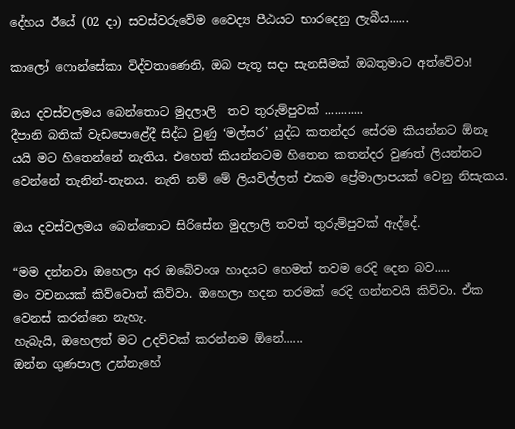දේහය ඊයේ (02 දා) සවස්වරුවේම වෛද්‍ය පීඨයට භාරදෙනු ලැබීය......

කාලෝ ෆොන්සේකා විද්වතාණෙනි, ඔබ පැතූ සදා සැනසීමක් ඔබතුමාට අත්වේවා!

ඔය දවස්වලමය බෙන්තොට මුදලාලි  තව තුරුම්පුවක් ............
දීපානි බතික් වැඩපොළේදී සිද්ධ වුණු ‘මල්සර’ යුද්ධ කතන්දර සේරම කියන්නට ඕනෑ යයි මට හිතෙන්නේ නැතිය. එහෙත් කියන්නටම හිතෙන කතන්දර වුණත් ලියන්නට වෙන්නේ තැනින්-තැනය. නැති නම් මේ ලියවිල්ලත් එකම ප්‍රේමාලාපයක් වෙනු නිසැකය.

ඔය දවස්වලමය බෙන්තොට සිරිසේන මුදලාලි තවත් තුරුම්පුවක් ඇද්දේ.

“මම දන්නවා ඔහෙලා අර ඔබේවංශ හාදයට හෙමත් තවම රෙදි දෙන බව.....
මං වචනයක් කිව්වොත් කිව්වා. ඔහෙලා හදන තරමක් රෙදි ගන්නවයි කිව්වා. ඒක වෙනස් කරන්නෙ නැහැ.
හැබැයි, ඔහෙලත් මට උදව්වක් කරන්නම ඕනේ......
ඔන්න ගුණපාල උන්නැහේ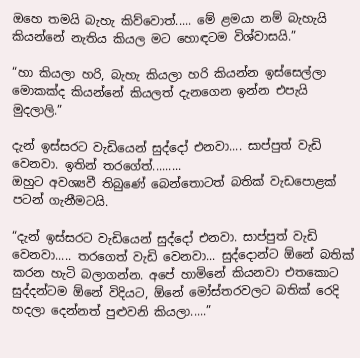ඔහෙ තමයි බැහැ කිව්වොත්..... මේ ළමයා නම් බැහැයි කියන්නේ නැතිය කියල මට හොඳටම විශ්වාසයි.”

“හා කියලා හරි, බැහැ කියලා හරි කියන්න ඉස්සෙල්ලා මොකක්ද කියන්නේ කියලත් දැනගෙන ඉන්න එපැයි මුදලාලි.”

දැන් ඉස්සරට වැඩියෙන් සුද්දෝ එනවා.... සාප්පුත් වැඩි වෙනවා. ඉතින් තරගේත්.........
ඔහුට අවශ්‍යවී තිබුණේ බෙන්තොටත් බතික් වැඩපොළක් පටන් ගැනීමටයි.

“දැන් ඉස්සරට වැඩියෙන් සුද්දෝ එනවා. සාප්පුත් වැඩි වෙනවා..... තරගෙත් වැඩි වෙනවා... සුද්දොන්ට ඕනේ බතික් කරන හැටි බලාගන්න. අපේ හාමිනේ කියනවා එතකොට සුද්දන්ටම ඕනේ විදියට, ඕනේ මෝස්තරවලට බතික් රෙදි හදලා දෙන්නත් පුළුවනි කියලා.....”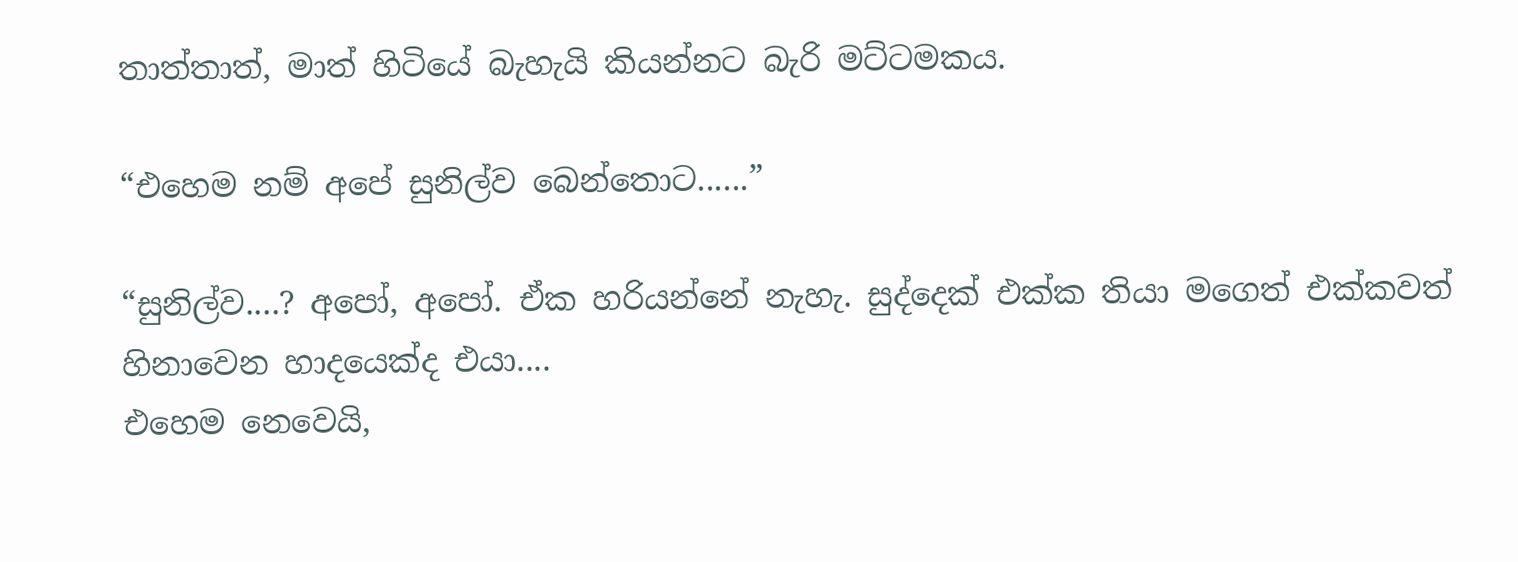තාත්තාත්, මාත් හිටියේ බැහැයි කියන්නට බැරි මට්ටමකය.

“එහෙම නම් අපේ සුනිල්ව බෙන්තොට......”

“සුනිල්ව....? අපෝ, අපෝ. ඒක හරියන්නේ නැහැ. සුද්දෙක් එක්ක තියා මගෙත් එක්කවත් හිනාවෙන හාදයෙක්ද එයා....
එහෙම නෙවෙයි,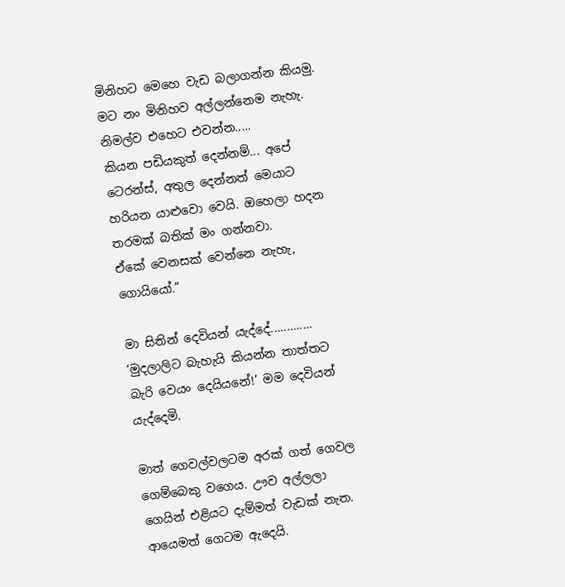මිනිහට මෙහෙ වැඩ බලාගන්න කියමු.
මට නං මිනිහව අල්ලන්නෙම නැහැ. නිමල්ව එහෙට එවන්න.....
කියන පඩියකුත් දෙන්නම්... අපේ ටෙරන්ස්, අතුල දෙන්නත් මෙයාට හරියන යාළුවො වෙයි. ඔහෙලා හදන තරමක් බතික් මං ගන්නවා.
ඒකේ වෙනසක් වෙන්නෙ නැහැ, ගොයියෝ.”

මා සිතින් දෙවියන් යැද්දේ.............
‘මුදලාලිට බැහැයි කියන්න තාත්තට බැරි වෙයං දෙයියනේ!’ මම දෙවියන් යැද්දෙමි.

මාත් ගෙවල්වලටම අරක් ගත් ගෙවල ගෙම්බෙකු වගෙය. ඌව අල්ලලා ගෙයින් එළියට දැම්මත් වැඩක් නැත. ආයෙමත් ගෙටම ඇදෙයි.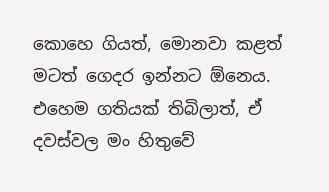කොහෙ ගියත්, මොනවා කළත් මටත් ගෙදර ඉන්නට ඕනෙය. එහෙම ගතියක් තිබිලාත්, ඒ දවස්වල මං හිතුවේ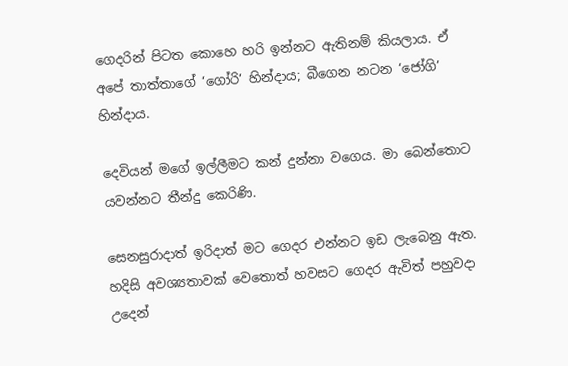ගෙදරින් පිටත කොහෙ හරි ඉන්නට ඇතිනම් කියලාය. ඒ අපේ තාත්තාගේ ‘ගෝරි’ හින්දාය; බීගෙන නටන ‘ජෝගි’ හින්දාය.

දෙවියන් මගේ ඉල්ලීමට කන් දුන්නා වගෙය. මා බෙන්තොට යවන්නට තීන්දු කෙරිණි.

සෙනසුරාදාත් ඉරිදාත් මට ගෙදර එන්නට ඉඩ ලැබෙනු ඇත. හදිසි අවශ්‍යතාවක් වෙතොත් හවසට ගෙදර ඇවිත් පහුවදා උදෙන්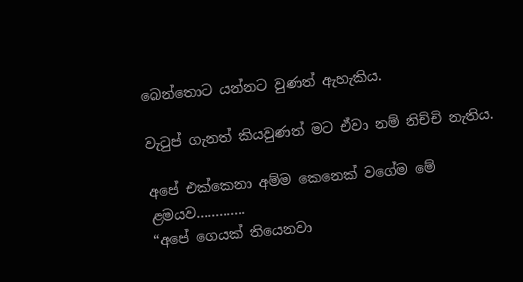බෙන්තොට යන්නට වුණත් ඇහැකිය.

වැටුප් ගැනත් කියවුණත් මට ඒවා නම් නිච්චි නැතිය.

අපේ එක්කෙනා අම්ම කෙනෙක් වගේම මේ ළමයව.............
“අපේ ගෙයක් තියෙනවා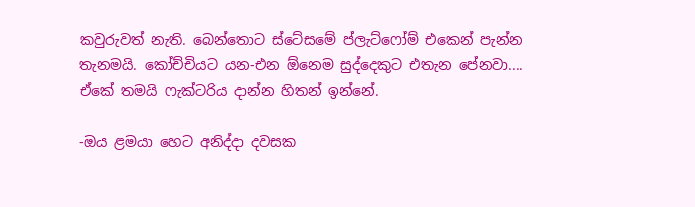කවුරුවත් නැති. බෙන්තොට ස්ටේසමේ ප්ලැට්ෆෝම් එකෙන් පැන්න තැනමයි. කෝච්චියට යන-එන ඕනෙම සුද්දෙකුට එතැන පේනවා....
ඒකේ තමයි ෆැක්ටරිය දාන්න හිතන් ඉන්නේ.

-ඔය ළමයා හෙට අනිද්දා දවසක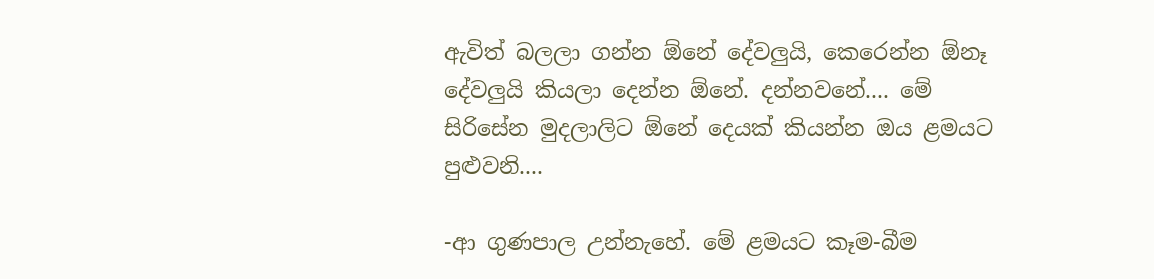ඇවිත් බලලා ගන්න ඕනේ දේවලුයි, කෙරෙන්න ඕනෑ දේවලුයි කියලා දෙන්න ඕනේ. දන්නවනේ.... මේ සිරිසේන මුදලාලිට ඕනේ දෙයක් කියන්න ඔය ළමයට පුළුවනි....

-ආ ගුණපාල උන්නැහේ. මේ ළමයට කෑම-බීම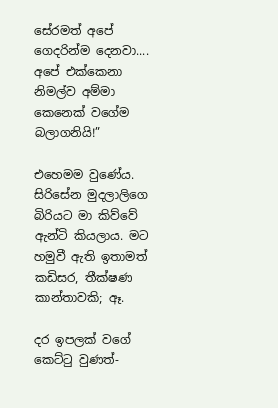සේරමත් අපේ ගෙදරින්ම දෙනවා.... අපේ එක්කෙනා නිමල්ව අම්මා කෙනෙක් වගේම බලාගනියි!”

එහෙමම වුණේය. සිරිසේන මුදලාලිගෙ බිරියට මා කිව්වේ ඇන්ටි කියලාය. මට හමුවී ඇති ඉතාමත් කඩිසර, තීක්ෂණ කාන්තාවකි; ඈ.

දර ඉපලක් වගේ කෙට්ටු වුණත්-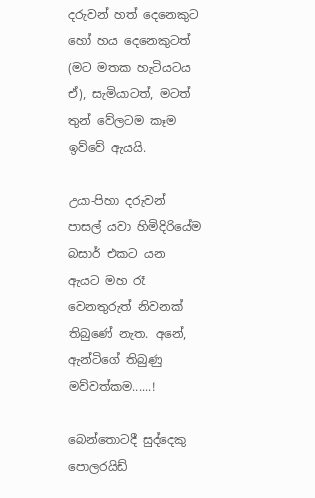දරුවන් හත් දෙනෙකුට හෝ හය දෙනෙකුටත් (මට මතක හැටියටය ඒ), සැමියාටත්, මටත් තුන් වේලටම කෑම ඉව්වේ ඇයයි.

උයා-පිහා දරුවන් පාසල් යවා හිමිදිරියේම බසාර් එකට යන ඇයට මහ රෑ වෙනතුරුත් නිවනක් තිබුණේ නැත. අනේ, ඇන්ටිගේ තිබුණු මව්වත්කම......!

බෙන්තොටදී සුද්දෙකු පොලරයිඩ්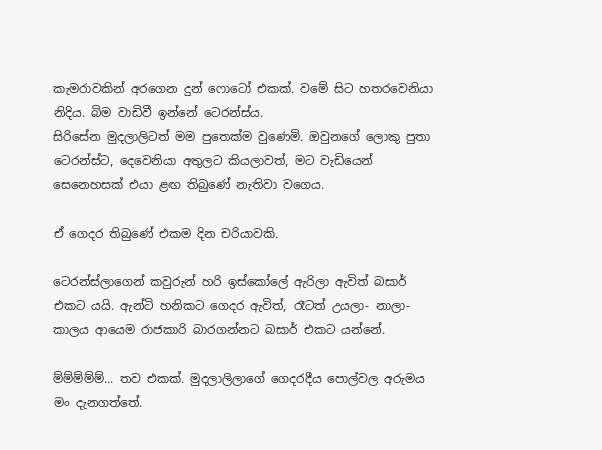කැමරාවකින් අරගෙන දුන් ෆොටෝ එකක්. වමේ සිට හතරවෙනියා නිදිය. බිම වාඩිවී ඉන්නේ ටෙරන්ස්ය.
සිරිසේන මුදලාලිටත් මම පුතෙක්ම වුණෙමි. ඔවුනගේ ලොකු පුතා ටෙරන්ස්ට, දෙවෙනියා අතුලට කියලාවත්, මට වැඩියෙන් සෙනෙහසක් එයා ළඟ තිබුණේ නැතිවා වගෙය.

ඒ ගෙදර තිබුණේ එකම දින චරියාවකි.

ටෙරන්ස්ලාගෙන් කවුරුන් හරි ඉස්කෝලේ ඇරිලා ඇවිත් බසාර් එකට යයි. ඇන්ටි හනිකට ගෙදර ඇවිත්, රෑටත් උයලා- නාලා- කාලය ආයෙම රාජකාරි බාරගන්නට බසාර් එකට යන්නේ.

ම්ම්ම්ම්ම්... තව එකක්. මුදලාලිලාගේ ගෙදරදීය පොල්වල අරුමය මං දැනගත්තේ.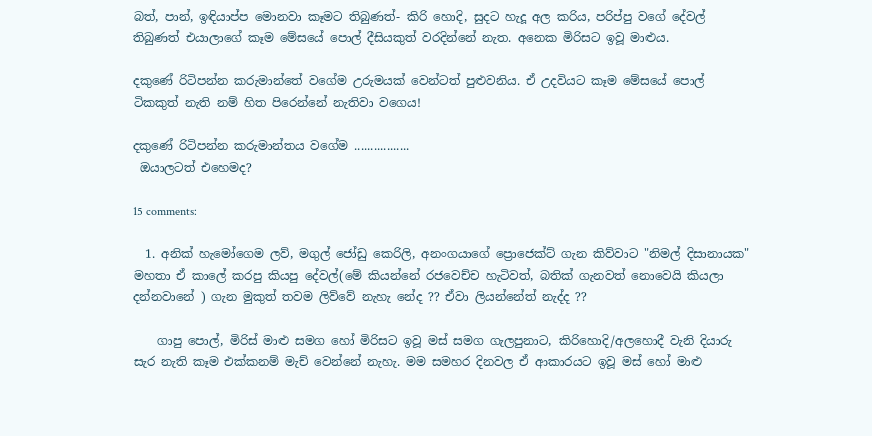බත්, පාන්, ඉඳියාප්ප මොනවා කෑමට තිබුණත්- කිරි හොදි, සුදට හැදූ අල කරිය, පරිප්පු වගේ දේවල් තිබුණත් එයාලාගේ කෑම මේසයේ පොල් දීසියකුත් වරදින්නේ නැත. අනෙක මිරිසට ඉවූ මාළුය.

දකුණේ රිටිපන්න කරුමාන්තේ වගේම උරුමයක් වෙන්ටත් පුළුවනිය. ඒ උදවියට කෑම මේසයේ පොල් ටිකකුත් නැති නම් හිත පිරෙන්නේ නැතිවා වගෙය!

දකුණේ රිටිපන්න කරුමාන්තය වගේම .................
 ඔයාලටත් එහෙමද?

15 comments:

  1. අනික් හැමෝගෙම ලව්, මගුල් ජෝඩු කෙරිලි, අනංගයාගේ ප්‍රොජෙක්ට් ගැන කිව්වාට "නිමල් දිසානායක" මහතා ඒ කාලේ කරපු කියපු දේවල්(මේ කියන්නේ රජවෙච්ච හැටිවත්, බතික් ගැනවත් නොවෙයි කියලා දන්නවානේ ) ගැන මුකුත් තවම ලිව්වේ නැහැ නේද ?? ඒවා ලියන්නේත් නැද්ද ??

    ගාපු පොල්, මිරිස් මාළු සමග හෝ මිරිසට ඉවූ මස් සමග ගැලපුනාට, කිරිහොදි/අලහොදී වැනි දියාරු සැර නැති කෑම එක්කනම් මැච් වෙන්නේ නැහැ. මම සමහර දිනවල ඒ ආකාරයට ඉවූ මස් හෝ මාළු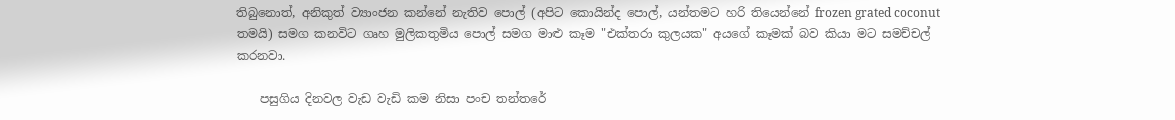තිබුනොත්, අනිකුත් ව්‍යාංජන කන්නේ නැතිව පොල් (අපිට කොයින්ද පොල්, යන්තමට හරි තියෙන්නේ frozen grated coconut තමයි) සමග කනවිට ගෘහ මුලිකතුමිය පොල් සමග මාළු කෑම "එක්තරා කුලයක" අයගේ කෑමක් බව කියා මට සමච්චල් කරනවා.

    පසුගිය දිනවල වැඩ වැඩි කම නිසා පංච තන්තරේ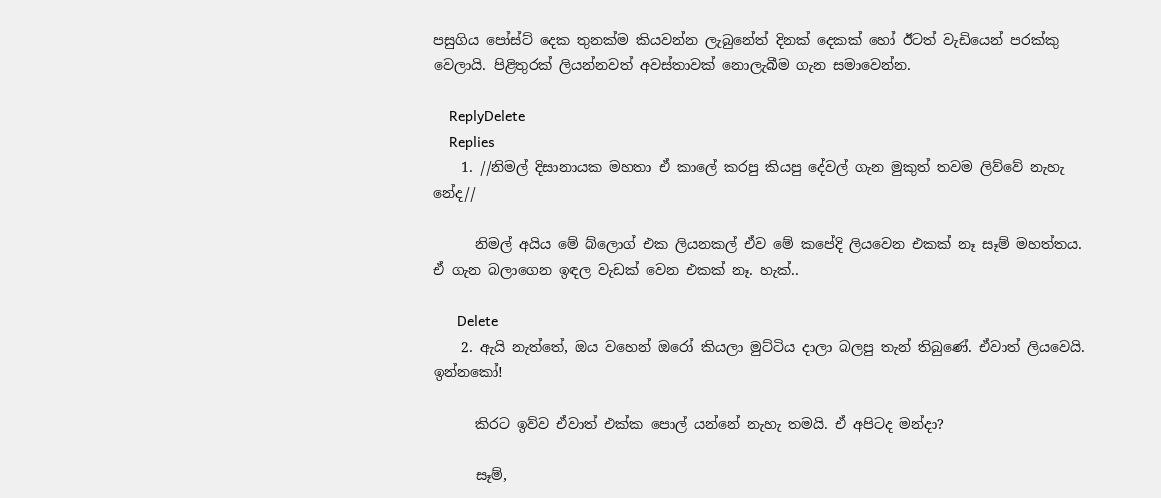පසුගිය පෝස්ට් දෙක තුනක්ම කියවන්න ලැබුනේත් දිනක් දෙකක් හෝ ඊටත් වැඩියෙන් පරක්කු වෙලායි. පිළිතුරක් ලියන්නවත් අවස්තාවක් නොලැබීම ගැන සමාවෙන්න.

    ReplyDelete
    Replies
    1. //නිමල් දිසානායක මහතා ඒ කාලේ කරපු කියපු දේවල් ගැන මුකුත් තවම ලිව්වේ නැහැ නේද//

      නිමල් අයිය මේ බ්ලොග් එක ලියනකල් ඒව මේ කපේදි ලියවෙන එකක් නෑ සෑම් මහත්තය. ඒ ගැන බලාගෙන ඉඳල වැඩක් වෙන එකක් නෑ. හැක්..

      Delete
    2. ඇයි නැත්තේ, ඔය වහෙන් ඔරෝ කියලා මුට්ටිය දාලා බලපු තැන් තිබුණේ. ඒවාත් ලියවෙයි. ඉන්නකෝ!

      කිරට ඉව්ව ඒවාත් එක්ක පොල් යන්නේ නැහැ තමයි. ඒ අපිටද මන්දා?

      සෑම්,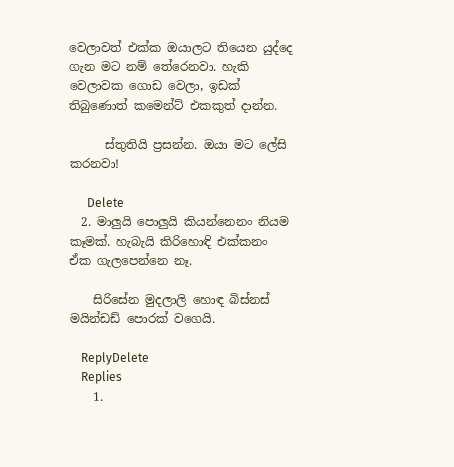වෙලාවත් එක්ක ඔයාලට තියෙන යුද්දෙ ගැන මට නම් තේරෙනවා. හැකි වෙලාවක ගොඩ වෙලා, ඉඩක් තිබුණොත් කමෙන්ට් එකකුත් දාන්න.

      ස්තුතියි ප්‍රසන්න. ඔයා මට ලේසි කරනවා!

      Delete
  2. මාලුයි පොලුයි කියන්නෙනං නියම කෑමක්. හැබැයි කිරිහොඳි එක්කනං ඒක ගැලපෙන්නෙ නෑ.

    සිරිසේන මුදලාලි හොඳ බිස්නස් මයින්ඩඩ් පොරක් වගෙයි.

    ReplyDelete
    Replies
    1.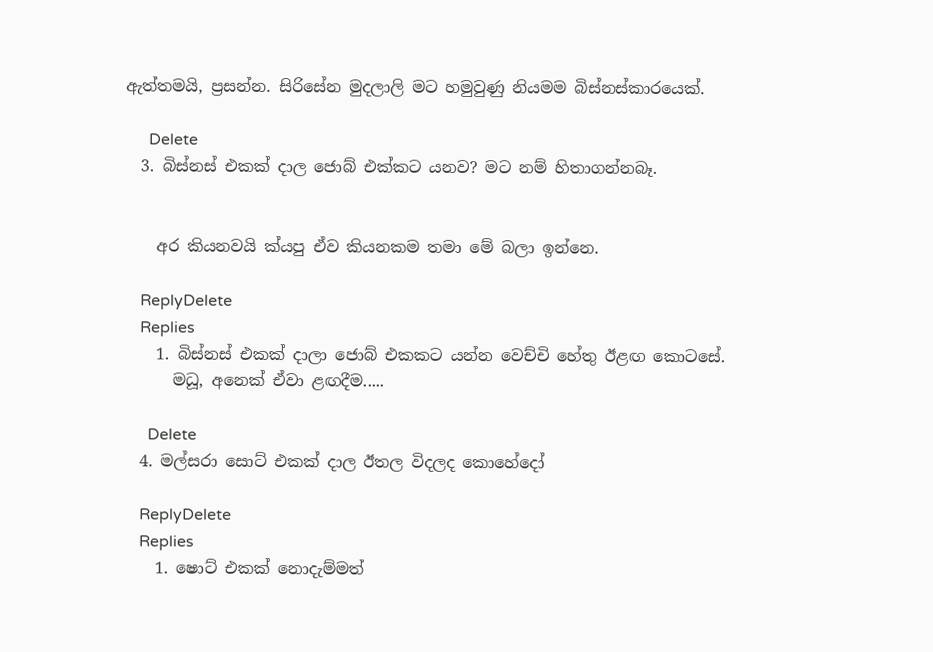ඇත්තමයි, ප්‍රසන්න. සිරිසේන මුදලාලි මට හමුවුණු නියමම බිස්නස්කාරයෙක්.

      Delete
  3. බිස්නස් එකක් දාල ජොබ් එක්කට යනව? මට නම් හිතාගන්නබෑ.


    අර කියනවයි ක්යපු ඒව කියනකම තමා මේ බලා ඉන්නෙ.

    ReplyDelete
    Replies
    1. බිස්නස් එකක් දාලා ජොබ් එකකට යන්න වෙච්චි හේතු ඊළඟ කොටසේ.
      මධූ, අනෙක් ඒවා ළඟදීම.....

      Delete
  4. මල්සරා සොට් එකක් දාල ඊතල විදලද කොහේදෝ

    ReplyDelete
    Replies
    1. ෂොට් එකක් නොදැම්මත්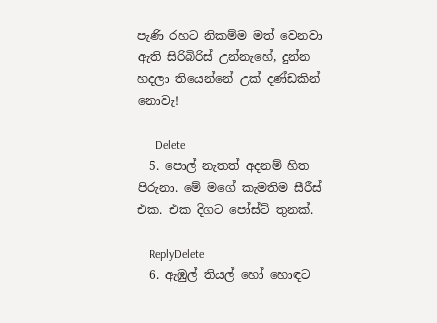පැණි රහට නිකම්ම මත් වෙනවා ඇති සිරිබිරිස් උන්නැහේ, දුන්න හදලා තියෙන්නේ උක් දණ්ඩකින් නොවැ!

      Delete
  5. පොල් නැතත් අදනම් හිත පිරුනා. මේ මගේ කැමතිම සීරීස් එක. එක දිගට පෝස්ට් තුනක්.

    ReplyDelete
  6. ඇඹුල් තියල් හෝ හොඳට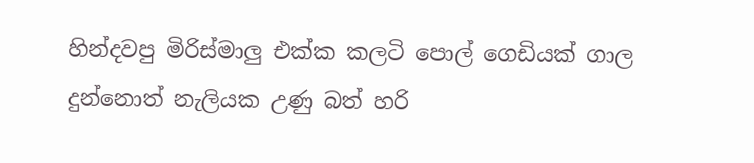හින්දවපු මිරිස්මාලු එක්ක කලටි පොල් ගෙඩියක් ගාල දුන්නොත් නැලියක උණු බත් හරි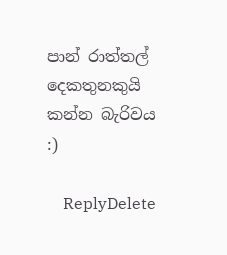පාන් රාත්තල් දෙකතුනකුයි කන්න බැරිවය :)

    ReplyDelete